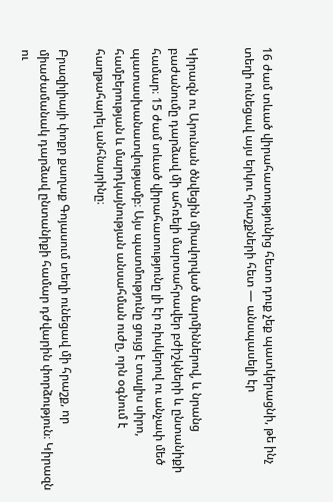16 ժամ տևած վիրահատությունից հետո դուք չեք պատկերացնի, թե ինչ տեղի ունեցավ այս երկու հրաշքների հետ — անսպասելի էր


Կիրազն ու Արունան ծնվեցին միավորված մարմիններով, և նրանց բաժանումը դարձավ մի ահռելի մարտահրավեր բժիշկների և ընտանիքի համար։ 15 ժամ տևած վիրահատությունը լի էր ռիսկերով ու անչափ մեծ պատասխանատվությամբ։ Այս պատմությունը ցույց է տալիս սիրո, համբերության և մարդկայնության անսահման ուժը, որն օգնում է հաղթահարել անհնարինը։

Բրազիլիայի փոքր քաղաք Գոյասում տեղի ունեցավ մի հրաշք, որ միաժամանակ դարձավ ընտանիքի համար դժվարին փորձություն։ Կիրազն ու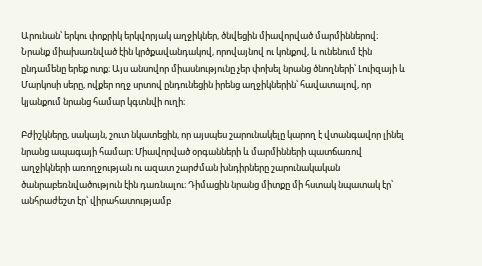Արունան՝ երկու փոքրիկ երկվորյակ աղջիկներ, ծնվեցին միավորված մարմիններով։ Նրանք միախառնված էին կրծքավանդակով, որովայնով ու կոնքով, և ունենում էին ընդամենը երեք ոտք։ Այս անսովոր միասնությունը չեր փոխել նրանց ծնողների՝ Լուիզայի և Մարկոսի սերը, ովքեր ողջ սրտով ընդունեցին իրենց աղջիկներին՝ հավատալով, որ կյանքում նրանց համար կգտնվի ուղի։

Բժիշկները, սակայն, շուտ նկատեցին, որ այսպես շարունակելը կարող է վտանգավոր լինել նրանց ապագայի համար։ Միավորված օրգանների և մարմինների պատճառով աղջիկների առողջության ու ազատ շարժման խնդիրները շարունակական ծանրաբեռնվածություն էին դառնալու։ Դիմացին նրանց միտքը մի հստակ նպատակ էր՝ անհրաժեշտ էր՝ վիրահատությամբ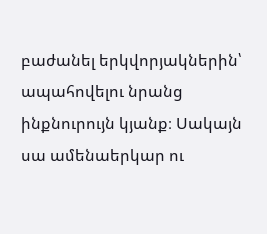բաժանել երկվորյակներին՝ ապահովելու նրանց ինքնուրույն կյանք։ Սակայն սա ամենաերկար ու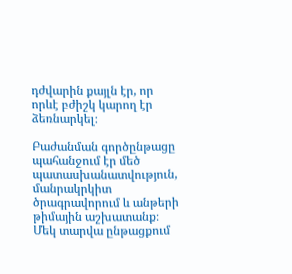դժվարին քայլն էր, որ որևէ բժիշկ կարող էր ձեռնարկել։

Բաժանման գործընթացը պահանջում էր մեծ պատասխանատվություն, մանրակրկիտ ծրագրավորում և անթերի թիմային աշխատանք։ Մեկ տարվա ընթացքում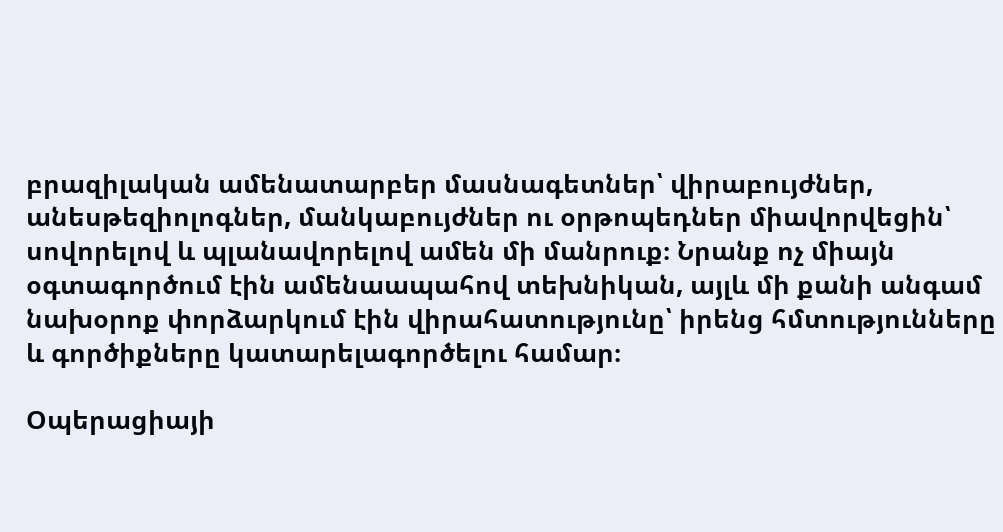բրազիլական ամենատարբեր մասնագետներ՝ վիրաբույժներ, անեսթեզիոլոգներ, մանկաբույժներ ու օրթոպեդներ միավորվեցին՝ սովորելով և պլանավորելով ամեն մի մանրուք։ Նրանք ոչ միայն օգտագործում էին ամենաապահով տեխնիկան, այլև մի քանի անգամ նախօրոք փորձարկում էին վիրահատությունը՝ իրենց հմտությունները և գործիքները կատարելագործելու համար։

Օպերացիայի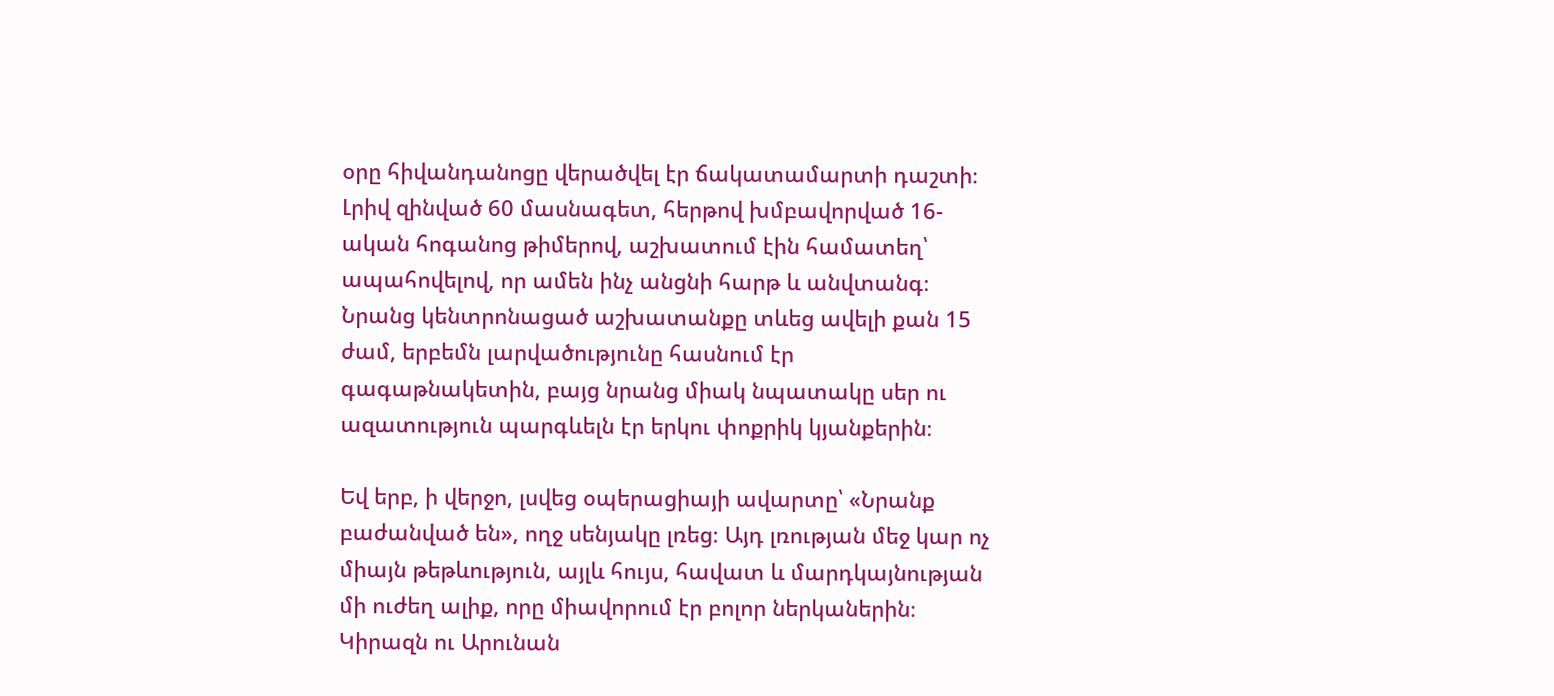օրը հիվանդանոցը վերածվել էր ճակատամարտի դաշտի։ Լրիվ զինված 60 մասնագետ, հերթով խմբավորված 16-ական հոգանոց թիմերով, աշխատում էին համատեղ՝ ապահովելով, որ ամեն ինչ անցնի հարթ և անվտանգ։ Նրանց կենտրոնացած աշխատանքը տևեց ավելի քան 15 ժամ, երբեմն լարվածությունը հասնում էր գագաթնակետին, բայց նրանց միակ նպատակը սեր ու ազատություն պարգևելն էր երկու փոքրիկ կյանքերին։

Եվ երբ, ի վերջո, լսվեց օպերացիայի ավարտը՝ «Նրանք բաժանված են», ողջ սենյակը լռեց։ Այդ լռության մեջ կար ոչ միայն թեթևություն, այլև հույս, հավատ և մարդկայնության մի ուժեղ ալիք, որը միավորում էր բոլոր ներկաներին։ Կիրազն ու Արունան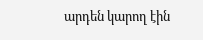արդեն կարող էին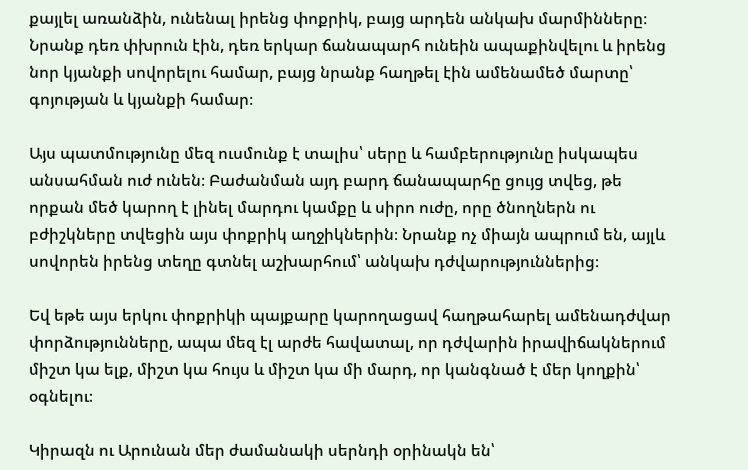քայլել առանձին, ունենալ իրենց փոքրիկ, բայց արդեն անկախ մարմինները։ Նրանք դեռ փխրուն էին, դեռ երկար ճանապարհ ունեին ապաքինվելու և իրենց նոր կյանքի սովորելու համար, բայց նրանք հաղթել էին ամենամեծ մարտը՝ գոյության և կյանքի համար։

Այս պատմությունը մեզ ուսմունք է տալիս՝ սերը և համբերությունը իսկապես անսահման ուժ ունեն։ Բաժանման այդ բարդ ճանապարհը ցույց տվեց, թե որքան մեծ կարող է լինել մարդու կամքը և սիրո ուժը, որը ծնողներն ու բժիշկները տվեցին այս փոքրիկ աղջիկներին։ Նրանք ոչ միայն ապրում են, այլև սովորեն իրենց տեղը գտնել աշխարհում՝ անկախ դժվարություններից։

Եվ եթե այս երկու փոքրիկի պայքարը կարողացավ հաղթահարել ամենադժվար փորձությունները, ապա մեզ էլ արժե հավատալ, որ դժվարին իրավիճակներում միշտ կա ելք, միշտ կա հույս և միշտ կա մի մարդ, որ կանգնած է մեր կողքին՝ օգնելու։

Կիրազն ու Արունան մեր ժամանակի սերնդի օրինակն են՝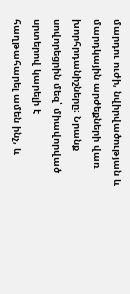մարդու ուժի, նվիրվածության և մարդկային արժեքների վառ խորհրդանիշները։ Նրանք սովորեցրին մեզ՝ միավորված սրտերով կարելի է հաղթահարել ամեն ինչ, և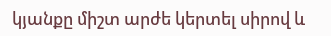կյանքը միշտ արժե կերտել սիրով և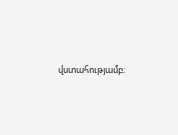վստահությամբ։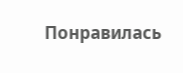Понравилась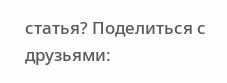статья? Поделиться с друзьями: